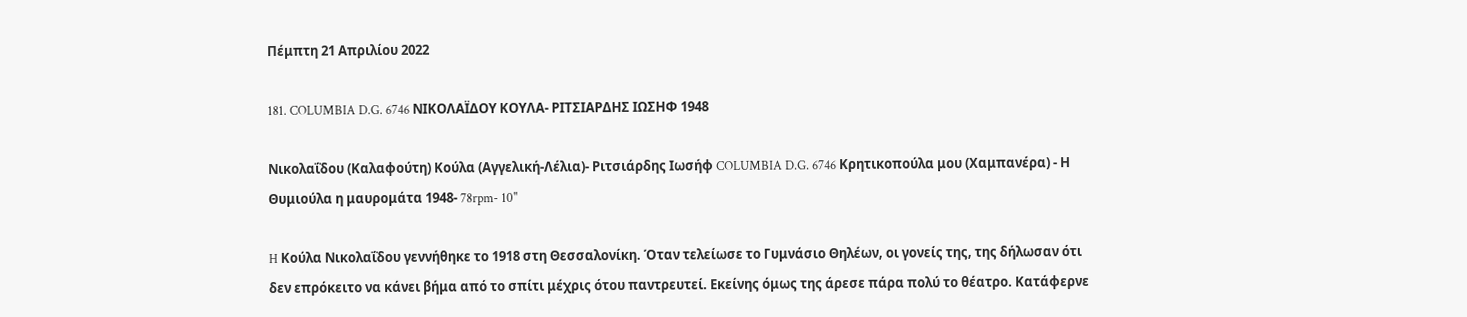Πέμπτη 21 Απριλίου 2022

181. COLUMBIA D.G. 6746 ΝΙΚΟΛΑΪΔΟΥ ΚΟΥΛΑ- ΡΙΤΣΙΑΡΔΗΣ ΙΩΣΗΦ 1948

Νικολαΐδου (Καλαφούτη) Κούλα (Αγγελική-Λέλια)- Ριτσιάρδης Ιωσήφ COLUMBIA D.G. 6746 Κρητικοπούλα μου (Χαμπανέρα) - Η Θυμιούλα η μαυρομάτα 1948- 78rpm- 10''

H Κούλα Νικολαΐδου γεννήθηκε το 1918 στη Θεσσαλονίκη. Όταν τελείωσε το Γυμνάσιο Θηλέων, οι γονείς της, της δήλωσαν ότι δεν επρόκειτο να κάνει βήμα από το σπίτι μέχρις ότου παντρευτεί. Εκείνης όμως της άρεσε πάρα πολύ το θέατρο. Κατάφερνε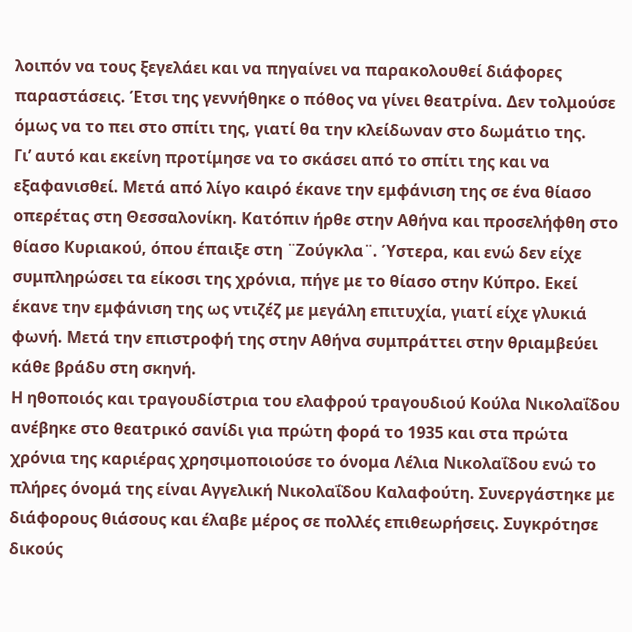λοιπόν να τους ξεγελάει και να πηγαίνει να παρακολουθεί διάφορες παραστάσεις. Έτσι της γεννήθηκε ο πόθος να γίνει θεατρίνα. Δεν τολμούσε όμως να το πει στο σπίτι της, γιατί θα την κλείδωναν στο δωμάτιο της.
Γι’ αυτό και εκείνη προτίμησε να το σκάσει από το σπίτι της και να εξαφανισθεί. Μετά από λίγο καιρό έκανε την εμφάνιση της σε ένα θίασο οπερέτας στη Θεσσαλονίκη. Κατόπιν ήρθε στην Αθήνα και προσελήφθη στο θίασο Κυριακού, όπου έπαιξε στη ¨Ζούγκλα¨. Ύστερα, και ενώ δεν είχε συμπληρώσει τα είκοσι της χρόνια, πήγε με το θίασο στην Κύπρο. Εκεί έκανε την εμφάνιση της ως ντιζέζ με μεγάλη επιτυχία, γιατί είχε γλυκιά φωνή. Μετά την επιστροφή της στην Αθήνα συμπράττει στην θριαμβεύει κάθε βράδυ στη σκηνή.
Η ηθοποιός και τραγουδίστρια του ελαφρού τραγουδιού Κούλα Νικολαΐδου ανέβηκε στο θεατρικό σανίδι για πρώτη φορά το 1935 και στα πρώτα χρόνια της καριέρας χρησιμοποιούσε το όνομα Λέλια Νικολαΐδου ενώ το πλήρες όνομά της είναι Αγγελική Νικολαΐδου Καλαφούτη. Συνεργάστηκε με διάφορους θιάσους και έλαβε μέρος σε πολλές επιθεωρήσεις. Συγκρότησε δικούς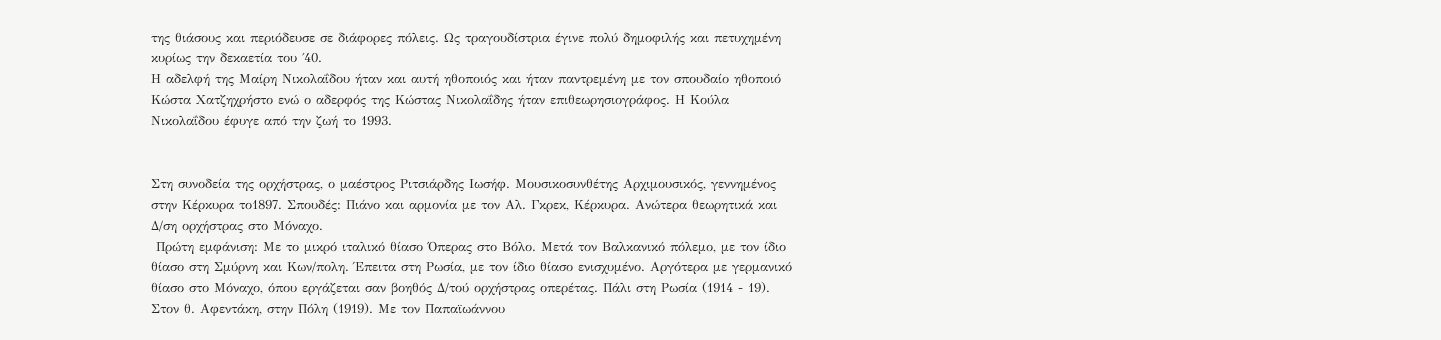της θιάσους και περιόδευσε σε διάφορες πόλεις. Ως τραγουδίστρια έγινε πολύ δημοφιλής και πετυχημένη κυρίως την δεκαετία του ΄40.
Η αδελφή της Μαίρη Νικολαΐδου ήταν και αυτή ηθοποιός και ήταν παντρεμένη με τον σπουδαίο ηθοποιό Κώστα Χατζηχρήστο ενώ ο αδερφός της Κώστας Νικολαΐδης ήταν επιθεωρησιογράφος. Η Κούλα Νικολαΐδου έφυγε από την ζωή το 1993.


Στη συνοδεία της ορχήστρας, ο μαέστρος Ριτσιάρδης Ιωσήφ. Μουσικοσυνθέτης Αρχιμουσικός, γεννημένος στην Κέρκυρα το1897. Σπουδές: Πιάνο και αρμονία με τον Αλ. Γκρεκ, Κέρκυρα. Ανώτερα θεωρητικά και Δ/ση ορχήστρας στο Μόναχο.
 Πρώτη εμφάνιση: Με το μικρό ιταλικό θίασο Όπερας στο Βόλο. Μετά τον Βαλκανικό πόλεμο, με τον ίδιο θίασο στη Σμύρνη και Κων/πολη. Έπειτα στη Ρωσία, με τον ίδιο θίασο ενισχυμένο. Αργότερα με γερμανικό θίασο στο Μόναχο, όπου εργάζεται σαν βοηθός Δ/τού ορχήστρας οπερέτας. Πάλι στη Ρωσία (1914 - 19). Στον θ. Αφεντάκη, στην Πόλη (1919). Με τον Παπαϊωάννου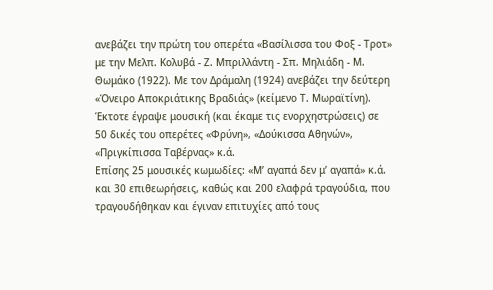ανεβάζει την πρώτη του οπερέτα «Βασίλισσα του Φοξ - Τροτ» με την Μελπ. Κολυβά - Ζ. Μπριλλάντη - Σπ. Μηλιάδη - Μ. Θωμάκο (1922). Με τον Δράμαλη (1924) ανεβάζει την δεύτερη «Όνειρο Αποκριάτικης Βραδιάς» (κείμενο Τ. Μωραϊτίνη). Έκτοτε έγραψε μουσική (και έκαμε τις ενορχηστρώσεις) σε 50 δικές του οπερέτες «Φρύνη», «Δούκισσα Αθηνών», «Πριγκίπισσα Ταβέρνας» κ.ά.
Επίσης 25 μουσικές κωμωδίες: «Μ’ αγαπά δεν μ’ αγαπά» κ.ά. και 30 επιθεωρήσεις, καθώς και 200 ελαφρά τραγούδια, που τραγουδήθηκαν και έγιναν επιτυχίες από τους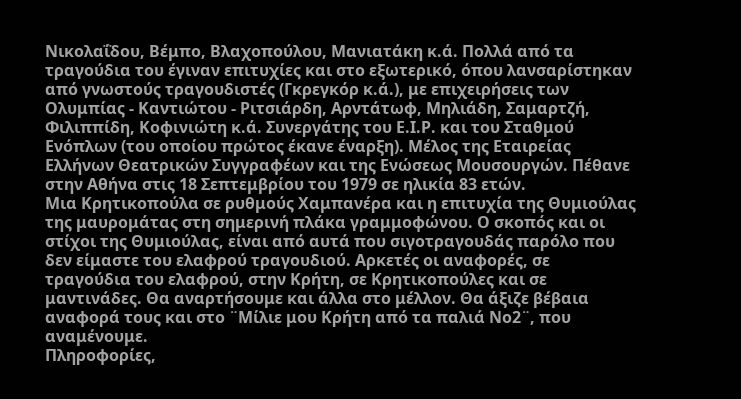Νικολαΐδου, Βέμπο, Βλαχοπούλου, Μανιατάκη κ.ά. Πολλά από τα τραγούδια του έγιναν επιτυχίες και στο εξωτερικό, όπου λανσαρίστηκαν από γνωστούς τραγουδιστές (Γκρεγκόρ κ.ά.), με επιχειρήσεις των Ολυμπίας - Καντιώτου - Ριτσιάρδη, Αρντάτωφ, Μηλιάδη, Σαμαρτζή, Φιλιππίδη, Κοφινιώτη κ.ά. Συνεργάτης του Ε.Ι.Ρ. και του Σταθμού Ενόπλων (του οποίου πρώτος έκανε έναρξη). Μέλος της Εταιρείας Ελλήνων Θεατρικών Συγγραφέων και της Ενώσεως Μουσουργών. Πέθανε στην Αθήνα στις 18 Σεπτεμβρίου του 1979 σε ηλικία 83 ετών.
Μια Κρητικοπούλα σε ρυθμούς Χαμπανέρα και η επιτυχία της Θυμιούλας της μαυρομάτας στη σημερινή πλάκα γραμμοφώνου. Ο σκοπός και οι στίχοι της Θυμιούλας, είναι από αυτά που σιγοτραγουδάς παρόλο που δεν είμαστε του ελαφρού τραγουδιού. Αρκετές οι αναφορές, σε τραγούδια του ελαφρού, στην Κρήτη, σε Κρητικοπούλες και σε μαντινάδες. Θα αναρτήσουμε και άλλα στο μέλλον. Θα άξιζε βέβαια αναφορά τους και στο ¨Μίλιε μου Κρήτη από τα παλιά Νο2¨, που αναμένουμε.
Πληροφορίες,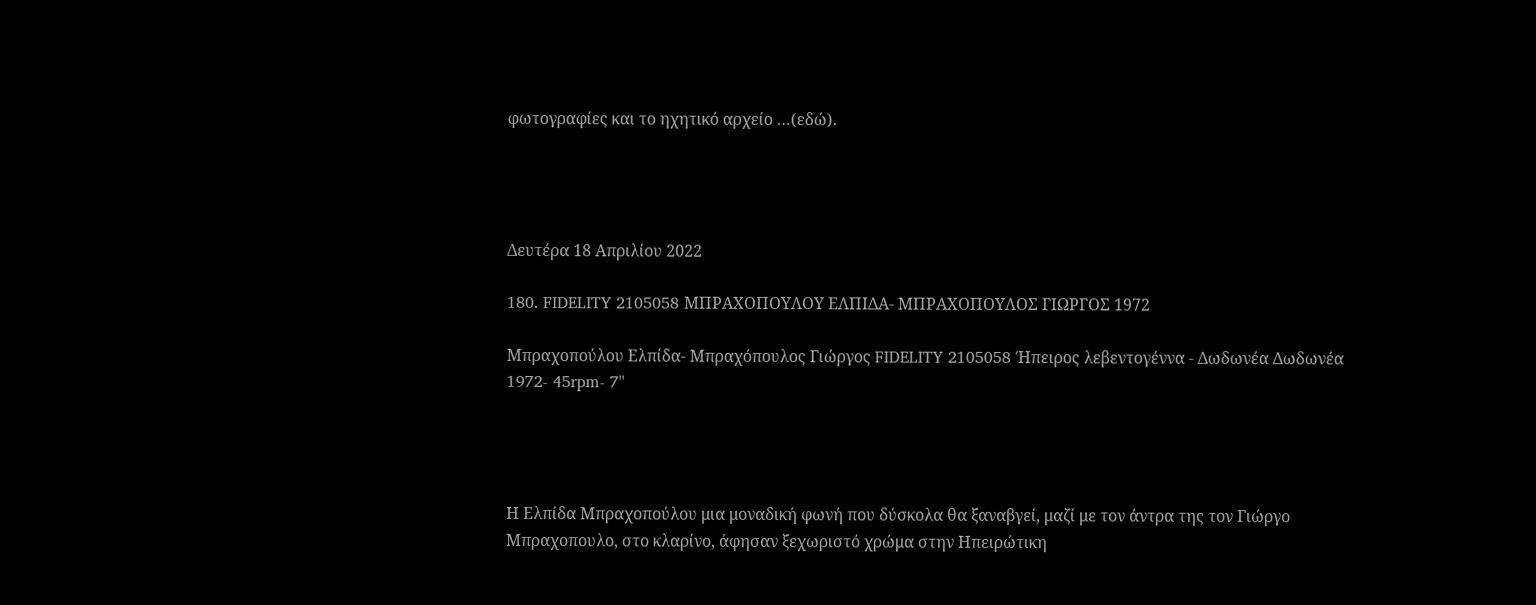φωτογραφίες και το ηχητικό αρχείο …(εδώ).




Δευτέρα 18 Απριλίου 2022

180. FIDELITY 2105058 ΜΠΡΑΧΟΠΟΥΛΟΥ ΕΛΠΙΔΑ- ΜΠΡΑΧΟΠΟΥΛΟΣ ΓΙΩΡΓΟΣ 1972

Μπραχοπούλου Ελπίδα- Μπραχόπουλος Γιώργος FIDELITY 2105058 Ήπειρος λεβεντογέννα - Δωδωνέα Δωδωνέα 1972- 45rpm- 7''




Η Ελπίδα Μπραχοπούλου μια μοναδική φωνή που δύσκολα θα ξαναβγεί, μαζί με τον άντρα της τον Γιώργο Μπραχοπουλο, στο κλαρίνο, άφησαν ξεχωριστό χρώμα στην Ηπειρώτικη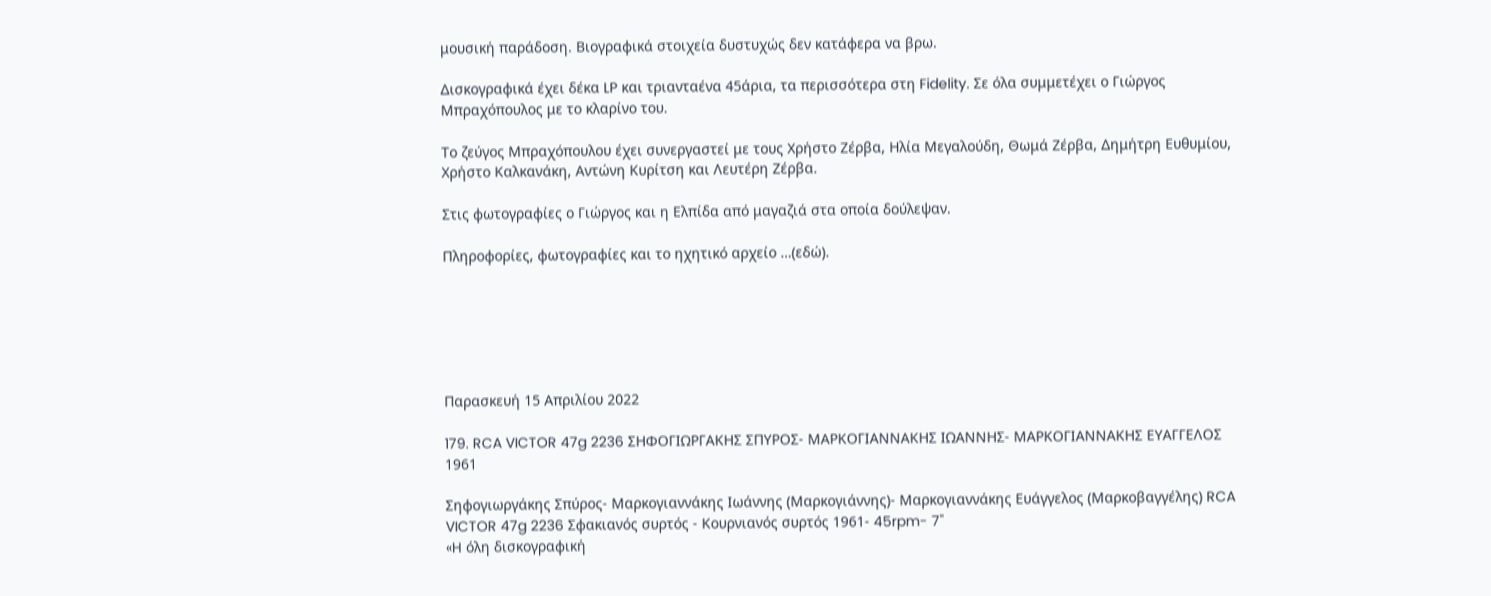μουσική παράδοση. Βιογραφικά στοιχεία δυστυχώς δεν κατάφερα να βρω.

Δισκογραφικά έχει δέκα LP και τριανταένα 45άρια, τα περισσότερα στη Fidelity. Σε όλα συμμετέχει ο Γιώργος Μπραχόπουλος με το κλαρίνο του.

Το ζεύγος Μπραχόπουλου έχει συνεργαστεί με τους Χρήστο Ζέρβα, Ηλία Μεγαλούδη, Θωμά Ζέρβα, Δημήτρη Ευθυμίου, Χρήστο Καλκανάκη, Αντώνη Κυρίτση και Λευτέρη Ζέρβα.

Στις φωτογραφίες ο Γιώργος και η Ελπίδα από μαγαζιά στα οποία δούλεψαν.

Πληροφορίες, φωτογραφίες και το ηχητικό αρχείο …(εδώ).






Παρασκευή 15 Απριλίου 2022

179. RCA VICTOR 47g 2236 ΣΗΦΟΓΙΩΡΓΑΚΗΣ ΣΠΥΡΟΣ- ΜΑΡΚΟΓΙΑΝΝΑΚΗΣ ΙΩΑΝΝΗΣ- ΜΑΡΚΟΓΙΑΝΝΑΚΗΣ ΕΥΑΓΓΕΛΟΣ 1961

Σηφογιωργάκης Σπύρος- Μαρκογιαννάκης Ιωάννης (Μαρκογιάννης)- Μαρκογιαννάκης Ευάγγελος (Μαρκοβαγγέλης) RCA VICTOR 47g 2236 Σφακιανός συρτός - Κουρνιανός συρτός 1961- 45rpm- 7''
«H όλη δισκογραφική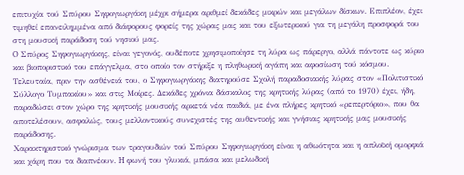επιτυχία τού Σπύρου Σηφογιωργάκη μέχρι σήμερα αριθμεί δεκάδες μικρών και μεγάλων δίσκων. Επιπλέον, έχει τιμηθεί επανειλημμένα από διάφορους φορείς της χώρας μας και του εξωτερικού για τη μεγάλη προσφορά του στη μουσική παράδοση τού νησιού μας.
O Σπύρος Σηφογιωργάκης, είναι γεγονός, ουδέποτε χρησιμοποίησε τη λύρα ως πάρεργο, αλλά πάντοτε ως κύριο και βιοποριστικό του επάγγελμα, στο οποίο τον στήριξε η πληθωρική αγάπη και αφοσίωση τού κόσμου. Τελευταία, πριν την ασθένειά του, ο Σηφογιωργάκης διατηρούσε Σχολή παραδοσιακής λύρας στον «Πολιτιστικό Σύλλογο Tυμπακίου» και στις Mοίρες. Δεκάδες χρόνια δάσκαλος της κρητικής λύρας (από το 1970) έχει, ήδη, παραδώσει στον χώρο της κρητικής μουσικής αρκετά νέα παιδιά, με ένα πλήρες κρητικό «ρεπερτόριο», που θα αποτελέσουν, ασφαλώς, τους μελλοντικούς συνεχιστές της αυθεντικής και γνήσιας κρητικής μας μουσικής παράδοσης.
Χαρακτηριστικό γνώρισμα των τραγουδιών τού Σπύρου Σηφογιωργάκη είναι η αθωότητα και η απλοϊκή ομορφιά και χάρη που τα διαπνέουν. H φωνή του γλυκιά, μπάσα και μελωδική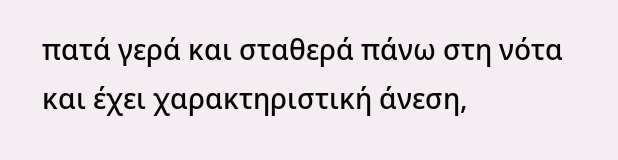πατά γερά και σταθερά πάνω στη νότα και έχει χαρακτηριστική άνεση,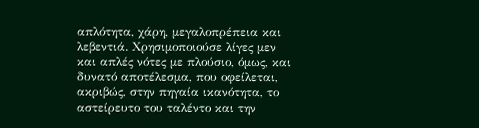απλότητα, χάρη, μεγαλοπρέπεια και λεβεντιά. Χρησιμοποιούσε λίγες μεν και απλές νότες με πλούσιο, όμως, και δυνατό αποτέλεσμα, που οφείλεται, ακριβώς, στην πηγαία ικανότητα, το αστείρευτο του ταλέντο και την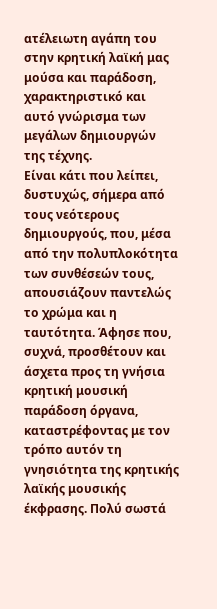ατέλειωτη αγάπη του στην κρητική λαϊκή μας μούσα και παράδοση, χαρακτηριστικό και αυτό γνώρισμα των μεγάλων δημιουργών της τέχνης.
Είναι κάτι που λείπει, δυστυχώς, σήμερα από τους νεότερους δημιουργούς, που, μέσα από την πολυπλοκότητα των συνθέσεών τους, απουσιάζουν παντελώς το χρώμα και η ταυτότητα. Άφησε που, συχνά, προσθέτουν και άσχετα προς τη γνήσια κρητική μουσική παράδοση όργανα, καταστρέφοντας με τον τρόπο αυτόν τη γνησιότητα της κρητικής λαϊκής μουσικής έκφρασης. Πολύ σωστά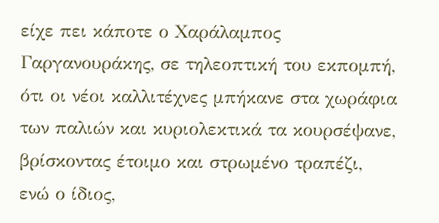είχε πει κάποτε ο Χαράλαμπος Γαργανουράκης, σε τηλεοπτική του εκπομπή, ότι οι νέοι καλλιτέχνες μπήκανε στα χωράφια των παλιών και κυριολεκτικά τα κουρσέψανε, βρίσκοντας έτοιμο και στρωμένο τραπέζι, ενώ ο ίδιος,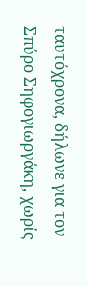ταυτόχρονα, δήλωνε για τον Σπύρο Σηφογιωργάκη, χωρίς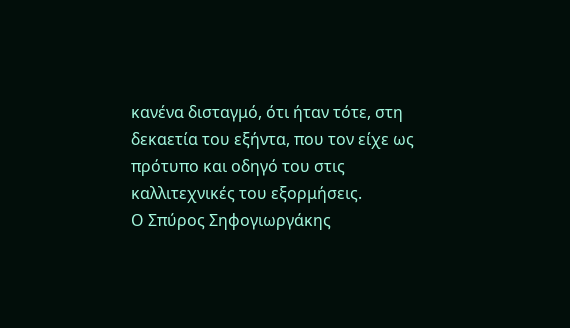κανένα δισταγμό, ότι ήταν τότε, στη δεκαετία του εξήντα, που τον είχε ως πρότυπο και οδηγό του στις καλλιτεχνικές του εξορμήσεις.
Ο Σπύρος Σηφογιωργάκης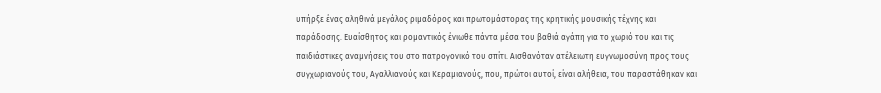υπήρξε ένας αληθινά μεγάλος ριμαδόρος και πρωτομάστορας της κρητικής μουσικής τέχνης και παράδοσης. Ευαίσθητος και ρομαντικός ένιωθε πάντα μέσα του βαθιά αγάπη για το χωριό του και τις παιδιάστικες αναμνήσεις του στο πατρογονικό του σπίτι. Αισθανόταν ατέλειωτη ευγνωμοσύνη προς τους συγχωριανούς του, Aγαλλιανούς και Kεραμιανούς, που, πρώτοι αυτοί, είναι αλήθεια, του παραστάθηκαν και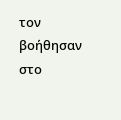τον βοήθησαν στο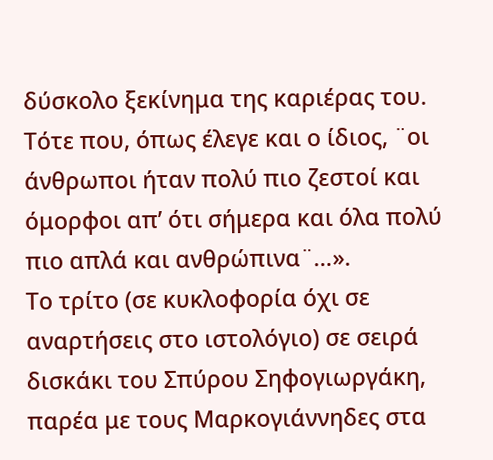δύσκολο ξεκίνημα της καριέρας του. Τότε που, όπως έλεγε και ο ίδιος, ¨οι άνθρωποι ήταν πολύ πιο ζεστοί και όμορφοι απ’ ότι σήμερα και όλα πολύ πιο απλά και ανθρώπινα¨…».
Το τρίτο (σε κυκλοφορία όχι σε αναρτήσεις στο ιστολόγιο) σε σειρά δισκάκι του Σπύρου Σηφογιωργάκη, παρέα με τους Μαρκογιάννηδες στα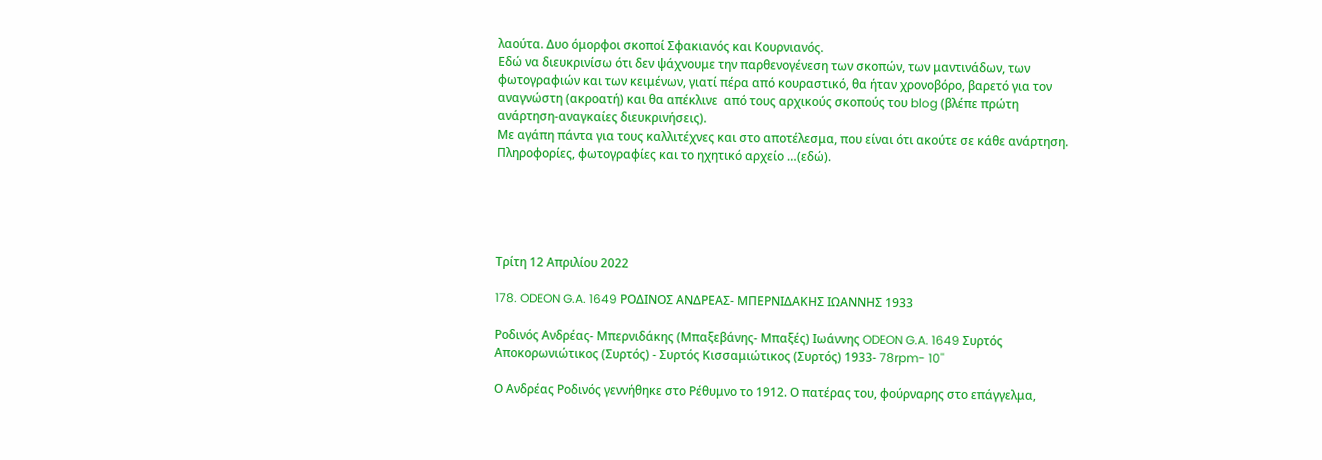λαούτα. Δυο όμορφοι σκοποί Σφακιανός και Κουρνιανός.
Εδώ να διευκρινίσω ότι δεν ψάχνουμε την παρθενογένεση των σκοπών, των μαντινάδων, των φωτογραφιών και των κειμένων, γιατί πέρα από κουραστικό, θα ήταν χρονοβόρο, βαρετό για τον αναγνώστη (ακροατή) και θα απέκλινε  από τους αρχικούς σκοπούς του blog (βλέπε πρώτη ανάρτηση-αναγκαίες διευκρινήσεις).
Με αγάπη πάντα για τους καλλιτέχνες και στο αποτέλεσμα, που είναι ότι ακούτε σε κάθε ανάρτηση.
Πληροφορίες, φωτογραφίες και το ηχητικό αρχείο …(εδώ).





Τρίτη 12 Απριλίου 2022

178. ODEON G.A. 1649 ΡΟΔΙΝΟΣ ΑΝΔΡΕΑΣ- ΜΠΕΡΝΙΔΑΚΗΣ ΙΩΑΝΝΗΣ 1933

Ροδινός Ανδρέας- Μπερνιδάκης (Μπαξεβάνης- Μπαξές) Ιωάννης ODEON G.A. 1649 Συρτός Αποκορωνιώτικος (Συρτός) - Συρτός Κισσαμιώτικος (Συρτός) 1933- 78rpm- 10''

Ο Ανδρέας Ροδινός γεννήθηκε στο Ρέθυμνο το 1912. Ο πατέρας του, φούρναρης στο επάγγελμα,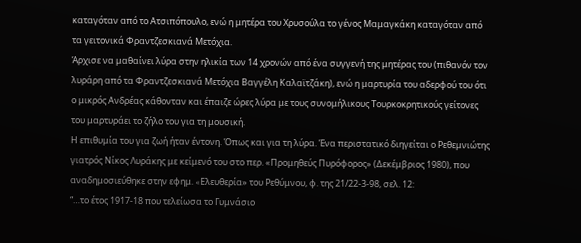καταγόταν από το Ατσιπόπουλο, ενώ η μητέρα του Χρυσούλα το γένος Μαμαγκάκη καταγόταν από τα γειτονικά Φραντζεσκιανά Μετόχια.
Άρχισε να μαθαίνει λύρα στην ηλικία των 14 χρονών από ένα συγγενή της μητέρας του (πιθανόν τον λυράρη από τα Φραντζεσκιανά Μετόχια Βαγγέλη Καλαϊτζάκη), ενώ η μαρτυρία του αδερφού του ότι ο μικρός Ανδρέας κάθονταν και έπαιζε ώρες λύρα με τους συνομήλικους Τουρκοκρητικούς γείτονες του μαρτυράει το ζήλο του για τη μουσική.
Η επιθυμία του για ζωή ήταν έντονη. Όπως και για τη λύρα. Ένα περιστατικό διηγείται ο Ρεθεμνιώτης γιατρός Nίκος Λυράκης με κείμενό του στο περ. «Προμηθεύς Πυρόφορος» (Δεκέμβριος 1980), που αναδημοσιεύθηκε στην εφημ. «Eλευθερία» του Pεθύμνου, φ. της 21/22-3-98, σελ. 12:
“…το έτος 1917-18 που τελείωσα το Γυμνάσιο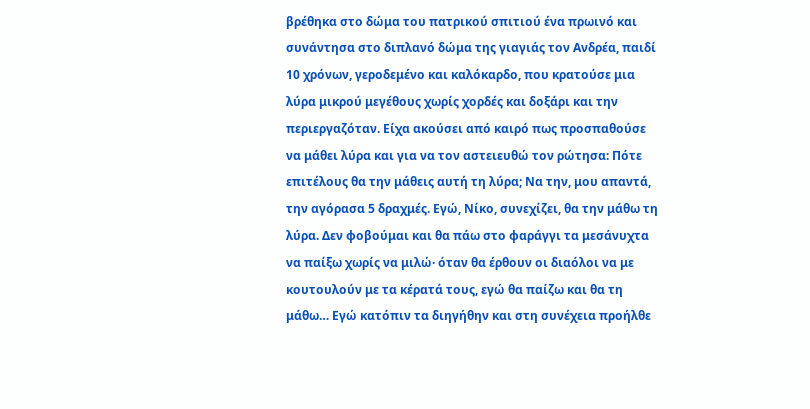βρέθηκα στο δώμα του πατρικού σπιτιού ένα πρωινό και συνάντησα στο διπλανό δώμα της γιαγιάς τον Ανδρέα, παιδί 10 χρόνων, γεροδεμένο και καλόκαρδο, που κρατούσε μια λύρα μικρού μεγέθους χωρίς χορδές και δοξάρι και την περιεργαζόταν. Είχα ακούσει από καιρό πως προσπαθούσε να μάθει λύρα και για να τον αστειευθώ τον ρώτησα: Πότε επιτέλους θα την μάθεις αυτή τη λύρα; Να την, μου απαντά, την αγόρασα 5 δραχμές. Εγώ, Νίκο, συνεχίζει, θα την μάθω τη λύρα. Δεν φοβούμαι και θα πάω στο φαράγγι τα μεσάνυχτα να παίξω χωρίς να μιλώ· όταν θα έρθουν οι διαόλοι να με κουτουλούν με τα κέρατά τους, εγώ θα παίζω και θα τη μάθω… Εγώ κατόπιν τα διηγήθην και στη συνέχεια προήλθε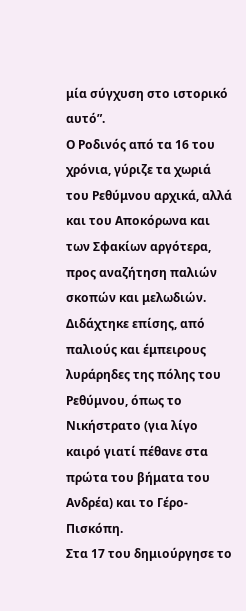μία σύγχυση στο ιστορικό αυτό”.
Ο Ροδινός από τα 16 του χρόνια, γύριζε τα χωριά του Ρεθύμνου αρχικά, αλλά και του Αποκόρωνα και των Σφακίων αργότερα, προς αναζήτηση παλιών σκοπών και μελωδιών. Διδάχτηκε επίσης, από παλιούς και έμπειρους λυράρηδες της πόλης του Ρεθύμνου, όπως το Νικήστρατο (για λίγο καιρό γιατί πέθανε στα πρώτα του βήματα του Ανδρέα) και το Γέρο-Πισκόπη.
Στα 17 του δημιούργησε το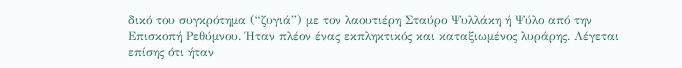δικό του συγκρότημα (“ζυγιά”) με τον λαουτιέρη Σταύρο Ψυλλάκη ή Ψύλο από την Επισκοπή Ρεθύμνου. Ήταν πλέον ένας εκπληκτικός και καταξιωμένος λυράρης. Λέγεται επίσης ότι ήταν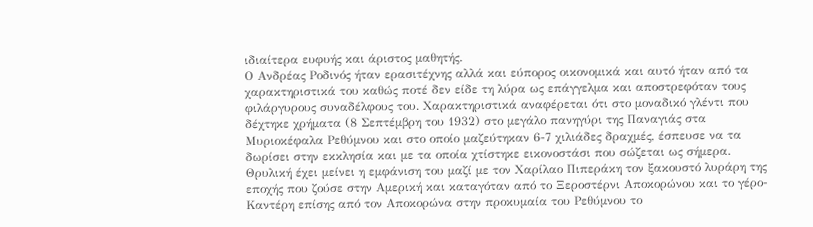ιδιαίτερα ευφυής και άριστος μαθητής.
Ο Ανδρέας Ροδινός ήταν ερασιτέχνης αλλά και εύπορος οικονομικά και αυτό ήταν από τα χαρακτηριστικά του καθώς ποτέ δεν είδε τη λύρα ως επάγγελμα και αποστρεφόταν τους φιλάργυρους συναδέλφους του. Χαρακτηριστικά αναφέρεται ότι στο μοναδικό γλέντι που δέχτηκε χρήματα (8 Σεπτέμβρη του 1932) στο μεγάλο πανηγύρι της Παναγιάς στα Μυριοκέφαλα Ρεθύμνου και στο οποίο μαζεύτηκαν 6-7 χιλιάδες δραχμές, έσπευσε να τα δωρίσει στην εκκλησία και με τα οποία χτίστηκε εικονοστάσι που σώζεται ως σήμερα.
Θρυλική έχει μείνει η εμφάνιση του μαζί με τον Χαρίλαο Πιπεράκη τον ξακουστό λυράρη της εποχής που ζούσε στην Αμερική και καταγόταν από το Ξεροστέρνι Αποκορώνου και το γέρο-Καντέρη επίσης από τον Αποκορώνα στην προκυμαία του Ρεθύμνου το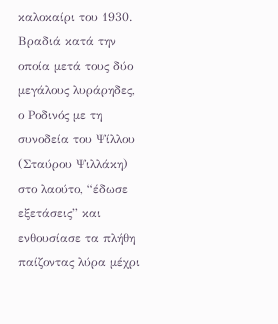καλοκαίρι του 1930. Βραδιά κατά την οποία μετά τους δύο μεγάλους λυράρηδες, ο Ροδινός με τη συνοδεία του Ψίλλου (Σταύρου Ψιλλάκη) στο λαούτο, “έδωσε εξετάσεις” και ενθουσίασε τα πλήθη παίζοντας λύρα μέχρι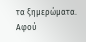τα ξημερώματα.
Αφού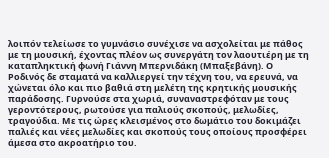λοιπόν τελείωσε το γυμνάσιο συνέχισε να ασχολείται με πάθος με τη μουσική, έχοντας πλέον ως συνεργάτη τον λαουτιέρη με τη καταπληκτική φωνή Γιάννη Μπερνιδάκη (Μπαξεβάνη). Ο Ροδινός δε σταματά να καλλιεργεί την τέχνη του, να ερευνά, να χώνεται όλο και πιο βαθιά στη μελέτη της κρητικής μουσικής παράδοσης. Γυρνούσε στα χωριά, συναναστρεφόταν με τους γεροντότερους, ρωτούσε για παλιούς σκοπούς, μελωδίες, τραγούδια. Με τις ώρες κλεισμένος στο δωμάτιο του δοκιμάζει παλιές και νέες μελωδίες και σκοπούς τους οποίους προσφέρει άμεσα στο ακροατήριο του.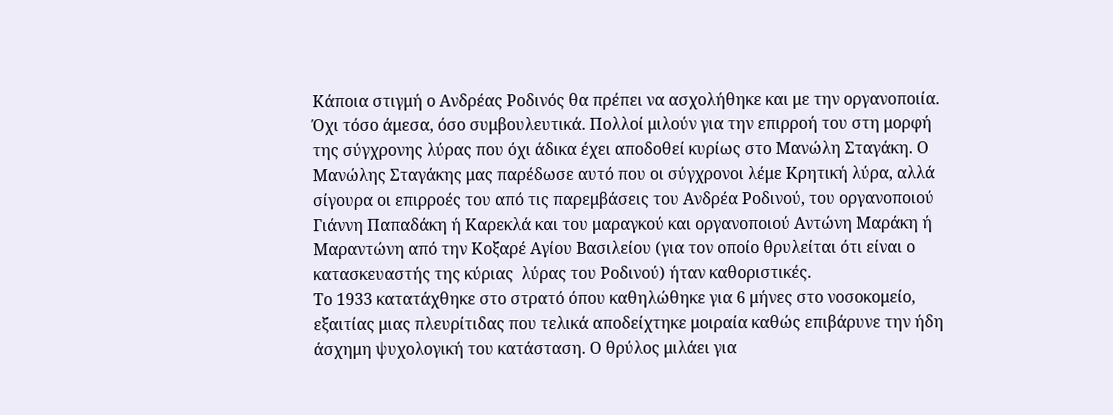Κάποια στιγμή ο Ανδρέας Ροδινός θα πρέπει να ασχολήθηκε και με την οργανοποιία. Όχι τόσο άμεσα, όσο συμβουλευτικά. Πολλοί μιλούν για την επιρροή του στη μορφή της σύγχρονης λύρας που όχι άδικα έχει αποδοθεί κυρίως στο Μανώλη Σταγάκη. Ο Μανώλης Σταγάκης μας παρέδωσε αυτό που οι σύγχρονοι λέμε Κρητική λύρα, αλλά σίγουρα οι επιρροές του από τις παρεμβάσεις του Ανδρέα Ροδινού, του οργανοποιού Γιάννη Παπαδάκη ή Καρεκλά και του μαραγκού και οργανοποιού Αντώνη Μαράκη ή Μαραντώνη από την Κοξαρέ Αγίου Βασιλείου (για τον οποίο θρυλείται ότι είναι ο κατασκευαστής της κύριας  λύρας του Ροδινού) ήταν καθοριστικές.
Το 1933 κατατάχθηκε στο στρατό όπου καθηλώθηκε για 6 μήνες στο νοσοκομείο, εξαιτίας μιας πλευρίτιδας που τελικά αποδείχτηκε μοιραία καθώς επιβάρυνε την ήδη άσχημη ψυχολογική του κατάσταση. Ο θρύλος μιλάει για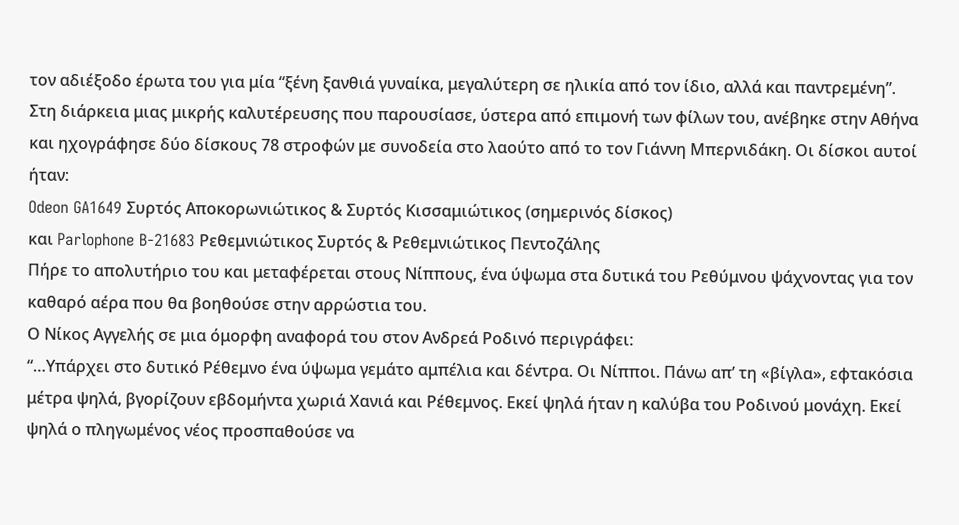τον αδιέξοδο έρωτα του για μία “ξένη ξανθιά γυναίκα, μεγαλύτερη σε ηλικία από τον ίδιο, αλλά και παντρεμένη”.
Στη διάρκεια μιας μικρής καλυτέρευσης που παρουσίασε, ύστερα από επιμονή των φίλων του, ανέβηκε στην Αθήνα και ηχογράφησε δύο δίσκους 78 στροφών με συνοδεία στο λαούτο από το τον Γιάννη Μπερνιδάκη. Οι δίσκοι αυτοί ήταν:
Odeon GA1649 Συρτός Αποκορωνιώτικος & Συρτός Κισσαμιώτικος (σημερινός δίσκος)
και Parlophone B-21683 Ρεθεμνιώτικος Συρτός & Ρεθεμνιώτικος Πεντοζάλης
Πήρε το απολυτήριο του και μεταφέρεται στους Νίππους, ένα ύψωμα στα δυτικά του Ρεθύμνου ψάχνοντας για τον καθαρό αέρα που θα βοηθούσε στην αρρώστια του.
Ο Νίκος Αγγελής σε μια όμορφη αναφορά του στον Ανδρεά Ροδινό περιγράφει:
“…Υπάρχει στο δυτικό Ρέθεμνο ένα ύψωμα γεμάτο αμπέλια και δέντρα. Οι Νίπποι. Πάνω απ’ τη «βίγλα», εφτακόσια μέτρα ψηλά, βγορίζουν εβδομήντα χωριά Χανιά και Ρέθεμνος. Εκεί ψηλά ήταν η καλύβα του Ροδινού μονάχη. Εκεί ψηλά ο πληγωμένος νέος προσπαθούσε να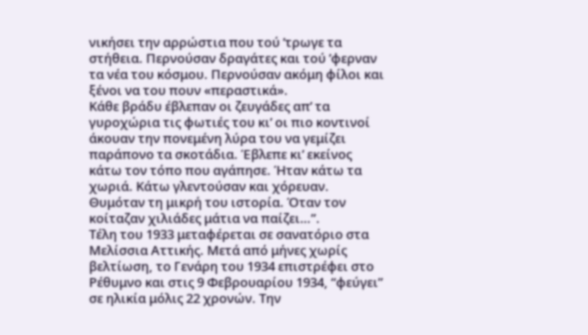νικήσει την αρρώστια που τού ’τρωγε τα στήθεια. Περνούσαν δραγάτες και τού ’φερναν τα νέα του κόσμου. Περνούσαν ακόμη φίλοι και ξένοι να του πουν «περαστικά».
Κάθε βράδυ έβλεπαν οι ζευγάδες απ’ τα γυροχώρια τις φωτιές του κι’ οι πιο κοντινοί άκουαν την πονεμένη λύρα του να γεμίζει παράπονο τα σκοτάδια. Έβλεπε κι’ εκείνος κάτω τον τόπο που αγάπησε. Ήταν κάτω τα χωριά. Κάτω γλεντούσαν και χόρευαν. Θυμόταν τη μικρή του ιστορία. Όταν τον κοίταζαν χιλιάδες μάτια να παίζει…”.
Τέλη του 1933 μεταφέρεται σε σανατόριο στα Μελίσσια Αττικής. Μετά από μήνες χωρίς βελτίωση, το Γενάρη του 1934 επιστρέφει στο Ρέθυμνο και στις 9 Φεβρουαρίου 1934, “φεύγει” σε ηλικία μόλις 22 χρονών. Την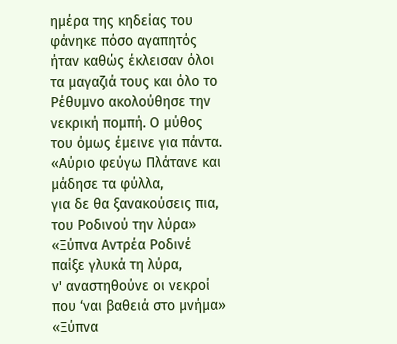ημέρα της κηδείας του φάνηκε πόσο αγαπητός ήταν καθώς έκλεισαν όλοι τα μαγαζιά τους και όλο το Ρέθυμνο ακολούθησε την νεκρική πομπή. Ο μύθος του όμως έμεινε για πάντα.
«Αύριο φεύγω Πλάτανε και μάδησε τα φύλλα,
για δε θα ξανακούσεις πια, του Ροδινού την λύρα»
«Ξύπνα Αντρέα Ροδινέ παίξε γλυκά τη λύρα,
ν' αναστηθούνε οι νεκροί που ‘ναι βαθειά στο μνήμα»
«Ξύπνα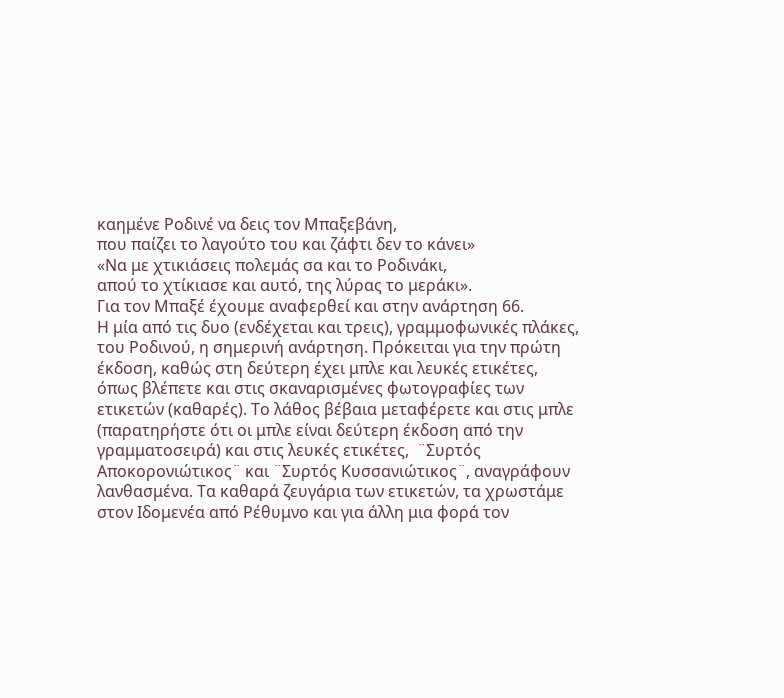καημένε Ροδινέ να δεις τον Μπαξεβάνη,
που παίζει το λαγούτο του και ζάφτι δεν το κάνει»
«Να με χτικιάσεις πολεμάς σα και το Ροδινάκι,
απού το χτίκιασε και αυτό, της λύρας το μεράκι».
Για τον Μπαξέ έχουμε αναφερθεί και στην ανάρτηση 66.
Η μία από τις δυο (ενδέχεται και τρεις), γραμμοφωνικές πλάκες, του Ροδινού, η σημερινή ανάρτηση. Πρόκειται για την πρώτη έκδοση, καθώς στη δεύτερη έχει μπλε και λευκές ετικέτες, όπως βλέπετε και στις σκαναρισμένες φωτογραφίες των ετικετών (καθαρές). Το λάθος βέβαια μεταφέρετε και στις μπλε (παρατηρήστε ότι οι μπλε είναι δεύτερη έκδοση από την γραμματοσειρά) και στις λευκές ετικέτες,  ¨Συρτός Αποκορονιώτικος¨ και ¨Συρτός Κυσσανιώτικος¨, αναγράφουν λανθασμένα. Τα καθαρά ζευγάρια των ετικετών, τα χρωστάμε στον Ιδομενέα από Ρέθυμνο και για άλλη μια φορά τον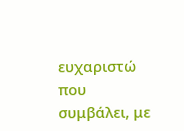ευχαριστώ που συμβάλει, με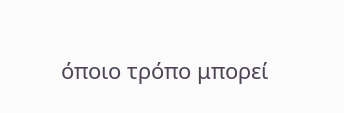όποιο τρόπο μπορεί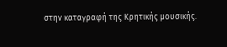στην καταγραφή της Κρητικής μουσικής.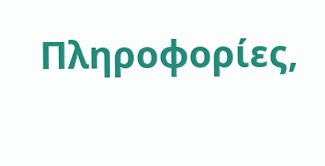Πληροφορίες,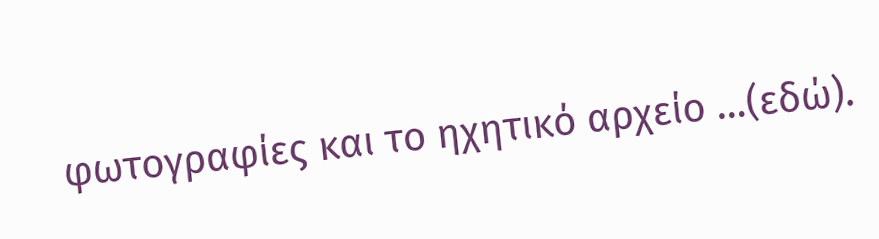φωτογραφίες και το ηχητικό αρχείο …(εδώ).